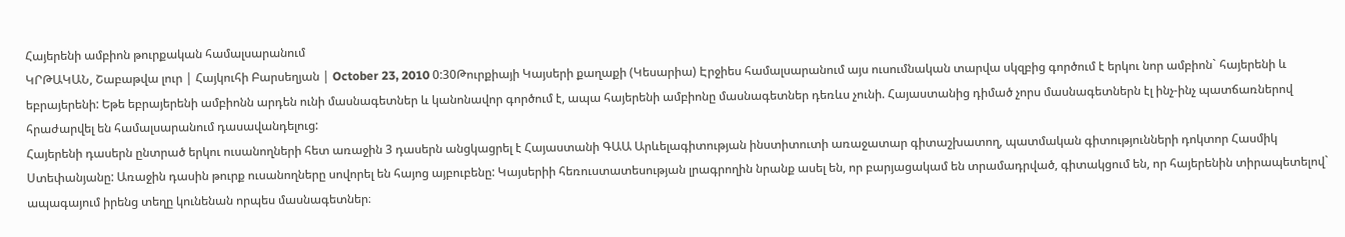Հայերենի ամբիոն թուրքական համալսարանում
ԿՐԹԱԿԱՆ, Շաբաթվա լուր | Հայկուհի Բարսեղյան | October 23, 2010 0:30Թուրքիայի Կայսերի քաղաքի (Կեսարիա) Էրջիես համալսարանում այս ուսումնական տարվա սկզբից գործում է երկու նոր ամբիոն` հայերենի և եբրայերենի: Եթե եբրայերենի ամբիոնն արդեն ունի մասնագետներ և կանոնավոր գործում է, ապա հայերենի ամբիոնը մասնագետներ դեռևս չունի. Հայաստանից դիմած չորս մասնագետներն էլ ինչ-ինչ պատճառներով հրաժարվել են համալսարանում դասավանդելուց:
Հայերենի դասերն ընտրած երկու ուսանողների հետ առաջին 3 դասերն անցկացրել է Հայաստանի ԳԱԱ Արևելագիտության ինստիտուտի առաջատար գիտաշխատող, պատմական գիտությունների դոկտոր Հասմիկ Ստեփանյանը: Առաջին դասին թուրք ուսանողները սովորել են հայոց այբուբենը: Կայսերիի հեռուստատեսության լրագրողին նրանք ասել են, որ բարյացակամ են տրամադրված, գիտակցում են, որ հայերենին տիրապետելով` ապագայում իրենց տեղը կունենան որպես մասնագետներ։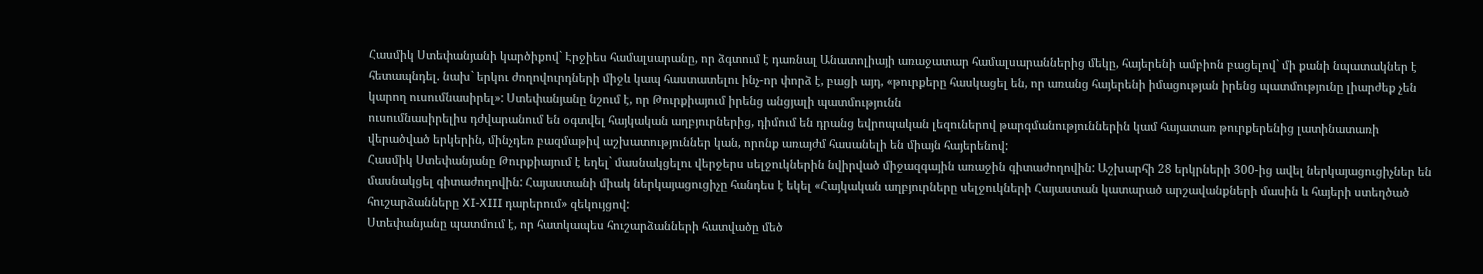Հասմիկ Ստեփանյանի կարծիքով` Էրջիես համալսարանը, որ ձգտում է դառնալ Անատոլիայի առաջատար համալսարաններից մեկը, հայերենի ամբիոն բացելով` մի քանի նպատակներ է հետապնդել. նախ` երկու ժողովուրդների միջև կապ հաստատելու ինչ-որ փորձ է, բացի այդ, «թուրքերը հասկացել են, որ առանց հայերենի իմացության իրենց պատմությունը լիարժեք չեն կարող ուսումնասիրել»: Ստեփանյանը նշում է, որ Թուրքիայում իրենց անցյալի պատմությունն
ուսումնասիրելիս դժվարանում են օգտվել հայկական աղբյուրներից, դիմում են դրանց եվրոպական լեզուներով թարգմանություններին կամ հայատառ թուրքերենից լատինատառի վերածված երկերին, մինչդեռ բազմաթիվ աշխատություններ կան, որոնք առայժմ հասանելի են միայն հայերենով:
Հասմիկ Ստեփանյանը Թուրքիայում է եղել` մասնակցելու վերջերս սելջուկներին նվիրված միջազգային առաջին գիտաժողովին: Աշխարհի 28 երկրների 300-ից ավել ներկայացուցիչներ են մասնակցել գիտաժողովին: Հայաստանի միակ ներկայացուցիչը հանդես է եկել «Հայկական աղբյուրները սելջուկների Հայաստան կատարած արշավանքների մասին և հայերի ստեղծած հուշարձանները XI-XIII դարերում» զեկույցով:
Ստեփանյանը պատմում է, որ հատկապես հուշարձանների հատվածը մեծ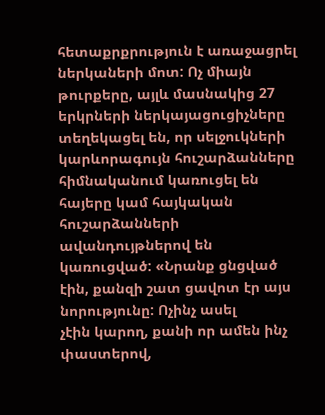հետաքրքրություն է առաջացրել ներկաների մոտ: Ոչ միայն թուրքերը, այլև մասնակից 27 երկրների ներկայացուցիչները տեղեկացել են, որ սելջուկների կարևորագույն հուշարձանները հիմնականում կառուցել են հայերը կամ հայկական հուշարձանների ավանդույթներով են կառուցված: «Նրանք ցնցված էին, քանզի շատ ցավոտ էր այս նորությունը: Ոչինչ ասել
չէին կարող, քանի որ ամեն ինչ փաստերով,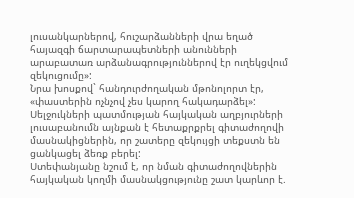լուսանկարներով, հուշարձանների վրա եղած հայազգի ճարտարապետների անունների արաբատառ արձանագրություններով էր ուղեկցվում զեկուցումը»:
Նրա խոսքով` հանդուրժողական մթոնոլորտ էր, «փաստերին ոչնչով չես կարող հակադարձել»:
Սելջուկների պատմության հայկական աղբյուրների լուսաբանումն այնքան է հետաքրքրել գիտաժողովի մասնակիցներին, որ շատերը զեկույցի տեքստն են ցանկացել ձեռք բերել:
Ստեփանյանը նշում է, որ նման գիտաժողովներին հայկական կողմի մասնակցությունը շատ կարևոր է.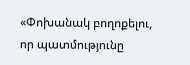«Փոխանակ բողոքելու, որ պատմությունը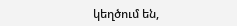կեղծում են,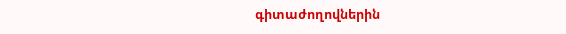գիտաժողովներին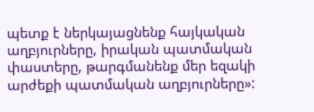պետք է ներկայացնենք հայկական աղբյուրները, իրական պատմական փաստերը, թարգմանենք մեր եզակի արժեքի պատմական աղբյուրները»: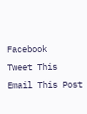Facebook
Tweet This
Email This Post